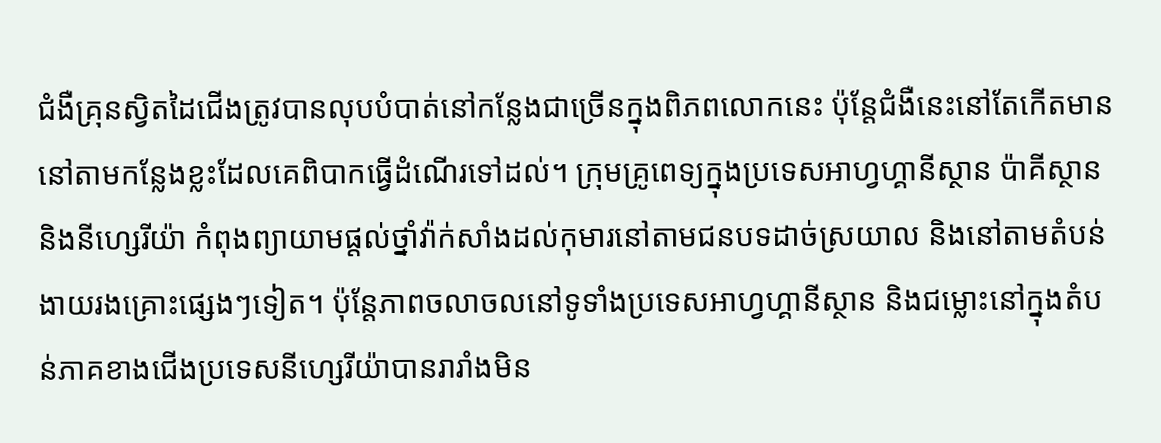ជំងឺគ្រុនស្វិតដៃជើងត្រូវបានលុបបំបាត់នៅកន្លែងជាច្រើនក្នុងពិភពលោកនេះ ប៉ុន្តែជំងឺនេះនៅតែកើតមាននៅតាមកន្លែងខ្លះដែលគេពិបាកធ្វើដំណើរទៅដល់។ ក្រុមគ្រូពេទ្យក្នុងប្រទេសអាហ្វហ្គានីស្ថាន ប៉ាគីស្ថាន និងនីហ្សេរីយ៉ា កំពុងព្យាយាមផ្តល់ថ្នាំវ៉ាក់សាំងដល់កុមារនៅតាមជនបទដាច់ស្រយាល និងនៅតាមតំបន់ងាយរងគ្រោះផ្សេងៗទៀត។ ប៉ុន្តែភាពចលាចលនៅទូទាំងប្រទេសអាហ្វហ្គានីស្ថាន និងជម្លោះនៅក្នុងតំបន់ភាគខាងជើងប្រទេសនីហ្សេរីយ៉ាបានរារាំងមិន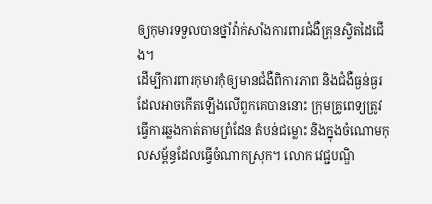ឲ្យកុមារទទួលបានថ្នាំវ៉ាក់សាំងការពារជំងឺគ្រុនស្វិតដៃជើង។
ដើម្បីការពារកុមារកុំឲ្យមានជំងឺពិការភាព និងជំងឺធ្ងន់ធ្ងរដែលអាចកើតឡើងលើពួកគេបាននោះ ក្រុមគ្រូពេទ្យត្រូវធ្វើការឆ្លងកាត់តាមព្រំដែន តំបន់ជម្លោះ និងក្នុងចំណោមកុលសម្ព័ន្ធដែលធ្វើចំណាកស្រុក។ លោក វេជ្ជបណ្ឌិ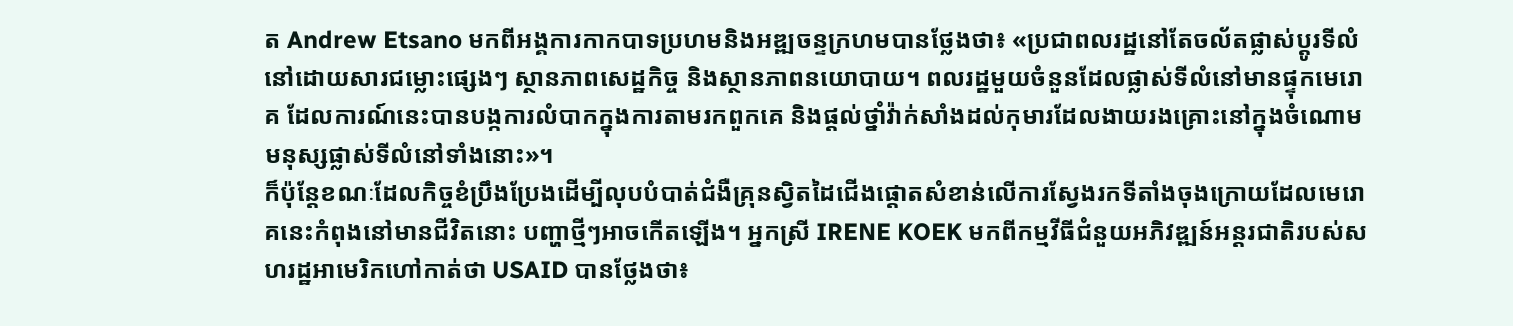ត Andrew Etsano មកពីអង្គការកាកបាទប្រហមនិងអឌ្ឍចន្ទក្រហមបានថ្លែងថា៖ «ប្រជាពលរដ្ឋនៅតែចល័តផ្លាស់ប្តូរទីលំនៅដោយសារជម្លោះផ្សេងៗ ស្ថានភាពសេដ្ឋកិច្ច និងស្ថានភាពនយោបាយ។ ពលរដ្ឋមួយចំនួនដែលផ្លាស់ទីលំនៅមានផ្ទុកមេរោគ ដែលការណ៍នេះបានបង្កការលំបាកក្នុងការតាមរកពួកគេ និងផ្តល់ថ្នាំវ៉ាក់សាំងដល់កុមារដែលងាយរងគ្រោះនៅក្នុងចំណោមមនុស្សផ្លាស់ទីលំនៅទាំងនោះ»។
ក៏ប៉ុន្តែខណៈដែលកិច្ចខំប្រឹងប្រែងដើម្បីលុបបំបាត់ជំងឺគ្រុនស្វិតដៃជើងផ្តោតសំខាន់លើការស្វែងរកទីតាំងចុងក្រោយដែលមេរោគនេះកំពុងនៅមានជីវិតនោះ បញ្ហាថ្មីៗអាចកើតឡើង។ អ្នកស្រី IRENE KOEK មកពីកម្មវីធីជំនួយអភិវឌ្ឍន៍អន្តរជាតិរបស់សហរដ្ឋអាមេរិកហៅកាត់ថា USAID បានថ្លែងថា៖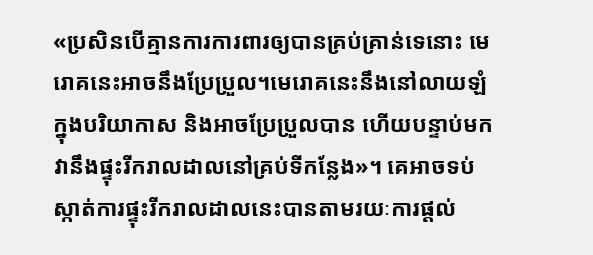«ប្រសិនបើគ្មានការការពារឲ្យបានគ្រប់គ្រាន់ទេនោះ មេរោគនេះអាចនឹងប្រែប្រួល។មេរោគនេះនឹងនៅលាយឡំក្នុងបរិយាកាស និងអាចប្រែប្រួលបាន ហើយបន្ទាប់មកវានឹងផ្ទុះរីករាលដាលនៅគ្រប់ទីកន្លែង»។ គេអាចទប់ស្កាត់ការផ្ទុះរីករាលដាលនេះបានតាមរយៈការផ្តល់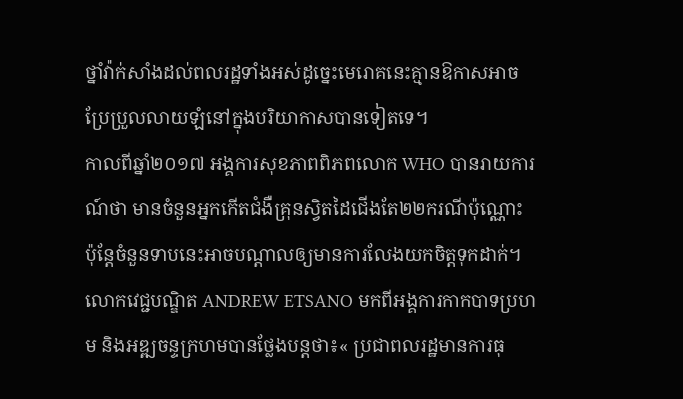ថ្នាំវ៉ាក់សាំងដល់ពលរដ្ឋទាំងអស់ដូច្នេះមេរោគនេះគ្មានឱកាសអាចប្រែប្រួលលាយឡំនៅក្នុងបរិយាកាសបានទៀតទេ។
កាលពីឆ្នាំ២០១៧ អង្គការសុខភាពពិភពលោក WHO បានរាយការណ៍ថា មានចំនួនអ្នកកើតជំងឺគ្រុនស្វិតដៃជើងតែ២២ករណីប៉ុណ្ណោះ ប៉ុន្តែចំនួនទាបនេះអាចបណ្តាលឲ្យមានការលែងយកចិត្តទុកដាក់។ លោកវេជ្ជបណ្ឌិត ANDREW ETSANO មកពីអង្គការកាកបាទប្រហម និងអឌ្ឍចន្ទក្រហមបានថ្លែងបន្តថា៖« ប្រជាពលរដ្ឋមានការធុ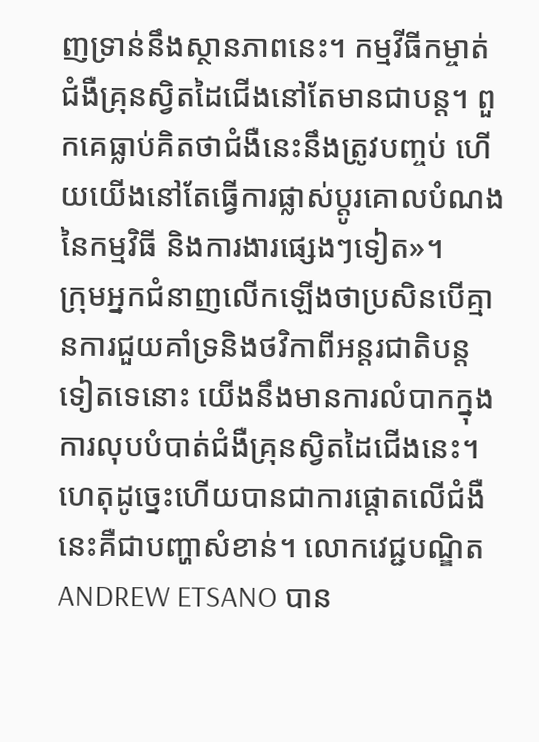ញទ្រាន់នឹងស្ថានភាពនេះ។ កម្មវីធីកម្ចាត់ជំងឺគ្រុនស្វិតដៃជើងនៅតែមានជាបន្ត។ ពួកគេធ្លាប់គិតថាជំងឺនេះនឹងត្រូវបញ្ចប់ ហើយយើងនៅតែធ្វើការផ្លាស់ប្តូរគោលបំណងនៃកម្មវិធី និងការងារផ្សេងៗទៀត»។
ក្រុមអ្នកជំនាញលើកឡើងថាប្រសិនបើគ្មានការជួយគាំទ្រនិងថវិកាពីអន្តរជាតិបន្តទៀតទេនោះ យើងនឹងមានការលំបាកក្នុងការលុបបំបាត់ជំងឺគ្រុនស្វិតដៃជើងនេះ។ ហេតុដូច្នេះហើយបានជាការផ្តោតលើជំងឺនេះគឺជាបញ្ហាសំខាន់។ លោកវេជ្ជបណ្ឌិត ANDREW ETSANO បាន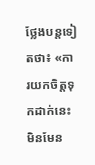ថ្លែងបន្តទៀតថា៖ «ការយកចិត្តទុកដាក់នេះមិនមែន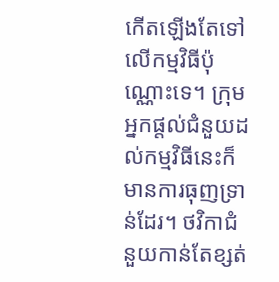កើតឡើងតែទៅលើកម្មវិធីប៉ុណ្ណោះទេ។ ក្រុមអ្នកផ្តល់ជំនួយដល់កម្មវិធីនេះក៏មានការធុញទ្រាន់ដែរ។ ថវិកាជំនួយកាន់តែខ្សត់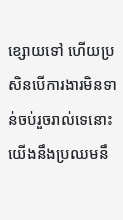ខ្សោយទៅ ហើយប្រសិនបើការងារមិនទាន់ចប់រួចរាល់ទេនោះ យើងនឹងប្រឈមនឹ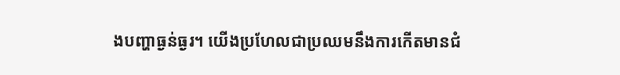ងបញ្ហាធ្ងន់ធ្ងរ។ យើងប្រហែលជាប្រឈមនឹងការកើតមានជំ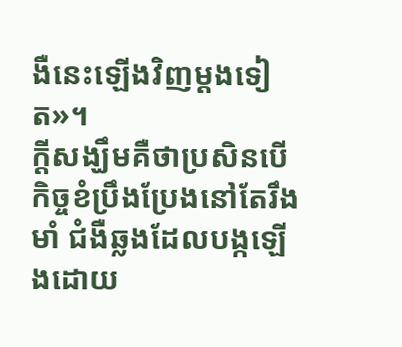ងឺនេះឡើងវិញម្តងទៀត»។
ក្តីសង្ឃឹមគឺថាប្រសិនបើកិច្ចខំប្រឹងប្រែងនៅតែរឹងមាំ ជំងឺឆ្លងដែលបង្កឡើងដោយ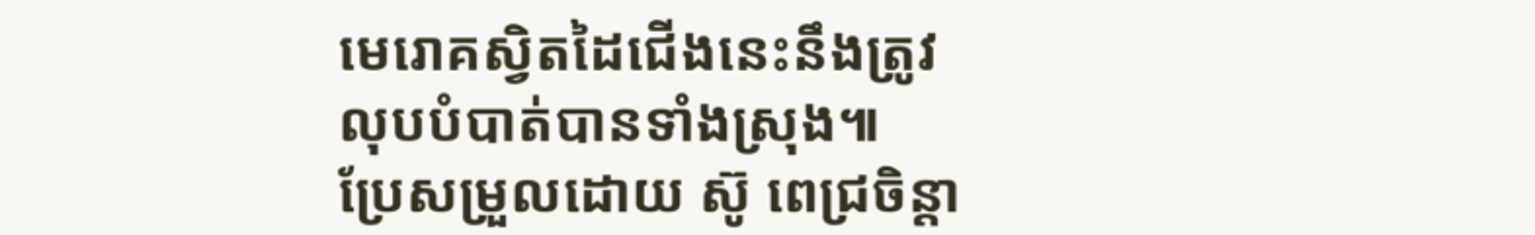មេរោគស្វិតដៃជើងនេះនឹងត្រូវលុបបំបាត់បានទាំងស្រុង៕
ប្រែសម្រួលដោយ ស៊ូ ពេជ្រចិន្តា